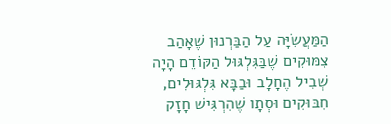הַמַּעֲשִׂיָּה עַל הַבַּרְנוּן שֶׁאָהַב צִמּוּקִים שֶׁבַּגִּלְגּוּל הַקּוֹדֵם הָיָה שְׁבִיל הֶחָלָב וּבַבָּא גִּלְגּוּלִים, חִבּוּקִים וּסְתָו שֶׁהִרְגִּישׁ חָזָק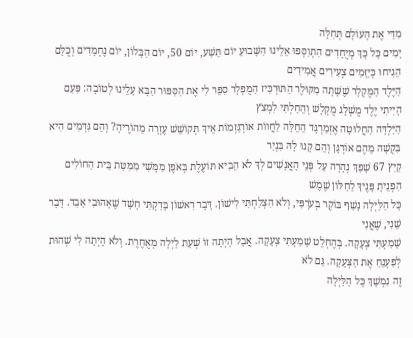מִדַּי אֶת הָעוֹלָם תְּחִלָּה
יָמִים כָּל כָּךְ מְיֻחָדִים הִתְוַסְּפוּ אֵלֵינוּ הַשָּׁבוּעַ יוֹם תֵּשַׁע, יוֹם 50, יוֹם הַבָּלוֹן, יוֹם נֶחְמָדִים וְכֻלָּם הֵגִיחוּ כְּיַזָּמִים צְעִירִים אֲמִידִים
הַיֶּלֶד הַמֻּקְלָר שֶׁשָּׁתָה מִקּוּלֶר הַתּוּרְכִּיז הַמֻּפְלָר סִפֵּר לִי אֶת הַסִּפּוּר הַבָּא עָלֵינוּ לְטוֹבָה: פַּעַם הָיִיתִי יֶלֶד מֻשְׁלָג מֻקְלָשׁ וְהֵחַלְתִּי לִמְצֹץ
הַיַּלְדָּה הַחֲלוּטָה אֶזְמַרְגָּד הֵחֵלָּה לַחֲווֹת אוֹרְגַּזְמוֹת אֵיךְ תְּקוֹשֵׁשׁ עֶזְרָה מֵהוֹרֶיהָ? וְהֵם גִּדְּמִים הִיא בִּקְשָׁה מֵהֶם אוֹרְגָּן וְהֵם קָנוּ לָהּ בִּנְיַר
קַיִץ 67 שָׁפַךְ נְהָרָה עַל פְּנֵי הָאֲנָשִׁים לְךָ לֹא הֵבִיא תּוֹעֶלֶת בְּאֹפֶן מַמָּשִׁי מִמִּטַּת בֵּית הַחוֹלִים הִפְנֵיתָ פָּנֶיךָ לַחַלּוֹן שֶׁמֶשׁ
כָּל הַלַּיְלָה נָשַׁף בּוֹקֶר בְּעֹרְפִּי, וְלֹא הִצְלַחְתִּי לִישׁוֹן. דָּבָר רִאשׁוֹן בָּדַקְתִּי חָשָׁד שֶׁאָהוּבִי אָבַד. דָּבָר שֵׁנִי, שֶׁאֲנִי
שָׁמַעְתִּי צְעָקָה. בְּהֶחְלֵט שָׁמַעְתִּי צְעָקָה. אֲבָל הָיְתָה זוֹ שְׁעַת לַיְלָה מְאֻחֶרֶת. וְלֹא הָיְתָה לִי שְׁהוּת לְפַעְנֵחַ אֶת הַצְּעָקָה. גַּם לֹא
זֶה נִמְשָׁךְ כָּל הַלַּיְלָה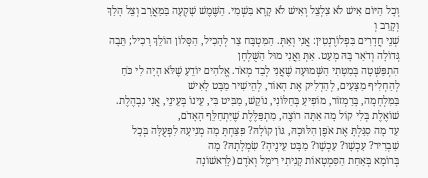וְכָל הַיּוֹם אִישׁ לֹא צִלְצֵל וְאִישׁ לֹא קָרָא בִּשְׁמִי. הַשֶּׁמֶשׁ שָׁקְעָה בַּמַּאֲרָב וְצֵל הָלַךְ וְקָרַב וְ
שְׁנֵי חֲדָרִים בִּפְלוֹרֶנְטִין: אֲנִי וְאַתְּ. הַמִּטְבָּח צַר לְהָכִיל, הַסָּלוֹן הוֹלֵךְ רָכִיל; תֵּבָה גְּדוֹלָה וְדֹאַר בָּהּ מְעַט. אַתְּ וַאֲנִי מוּל הַשֻּׁלְחָן
הִתְפַּשְּׁטָה בְּמִטָּתִי הַשְּׁמוּעָה שֶׁאֲנִי לְבַד מְאֹד. אֱלֹהִים יוֹדֵעַ שֶׁלֹּא הָיָה לִי כֹּחַ לְהַחְלִיף מַצָּעִים, לְהַדְלִיק אֶת הָאוֹר, לְהֵישִׁיר מַבָּט לָאִישׁ
בַּמִּלְחָמָה, בָּרַמְזוֹר, מוֹפִיעַ בְּחַלּוֹנִי, נוֹקֵשׁ, מַבִּיט בִּי, עֵינוֹ בְּעֵינֵי, אֲנִי נִבְהֶלֶת. שׁוֹאֶלֶת בְּלִי קוֹל מָה אַתָּה רוֹצֶה, מִתְפַּלֶּלֶת שֶׁיִּתְחַלֵּף הָאָדֹם,
עַד מָה סִגַּלְתָּ אֶת אֹפֶן הִלּוּכָהּ, גּוֹן קוֹלָהּ? פִּצַּחְתָּ מָה מְנִיעָהּ לִפְעֻלָּה בְּכָל שַׁבְרִיר? עַכְשָׁו? עַכְשָׁו? מַבָּט עֵינֶיהָ? שִׂמְלָתָהּ? מָה
בְּרוֹמָא בְּאַחַת הַסִּמְטָאוֹת קָנִיתִי רִימֶל וְאֹדֶם (לָרִאשׁוֹנָה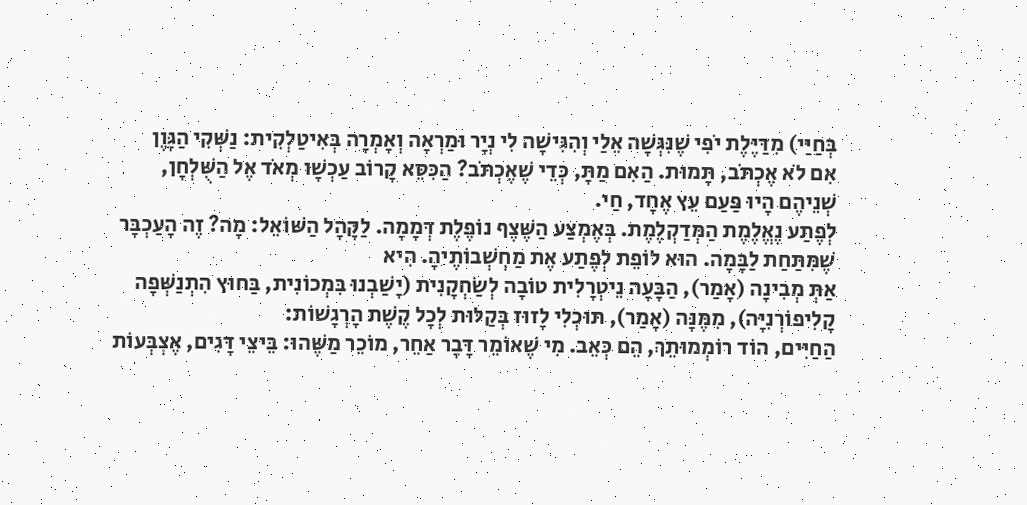בְּחַיַּי) מִדַּיֶּלֶת יֹפִי שֶׁנִּגְּשָׁה אֵלַי וְהִגִּישָׁה לִי נְיָר וּמַרְאָה וְאָמְרָה בְּאִיטַלְקִית: נַשְּׁקִי הַגָּוֶן
אִם לֹא אֶכְתֹּב, תָּמוּת. הַאִם מַתָּ, כְּדֵי שֶׁאֶכְתֹּב? הַכִּסֵּא קָרוֹב עַכְשָׁו מְאֹד אֶל הַשֻּׁלְחָן, שְׁנֵיהֶם הָיוּ פַּעַם עֵץ אֶחָד, חַי.
לְפֶתַע נֶאֱלֶמֶת הַמְּדַקְלֶמֶת. בְּאֶמְצַע הַשֶּׁצֶף נוֹפֶלֶת דְּמָמָה. לַקָּהָל הַשּׁוֹאֵל: מָה? זֶה הָעַכְבָּר שֶׁמִּתַּחַת לַבָּמָה. הוּא לוֹפֵת לְפֶתַע אֶת מַחְשְׁבוֹתֶיהָ. הִיא
אַתְּ מְבִינָה (אָמַר), הַבָּעָה נֵיטְרָלִית טוֹבָה לְשַׂחְקָנִית (יָשַׁבְנוּ בִּמְכוֹנִית, בַּחוּץ הִתְנַשְּׁפָה קָלִיפוֹרְנִיָּה), מִמֶּנָּה (אָמַר), תּוּכְלִי לָזוּז בְּקַלּוּת לְכָל קֶשֶׁת הָרְגָשׁוֹת:
הַחַיִּים, הוֹד רוֹמְמוּתֵךְ, הֵם כְּאֵב. מִי שֶׁאוֹמֵר דָּבָר אַחֵר, מוֹכֵר מַשֶּׁהוּ: בֵּיצֵי דָּגִים, אֶצְבְּעוֹת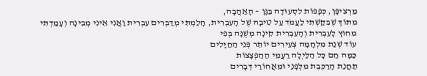מַרְצִיפָּן, כְּפָפוֹת לִסְעוּדָה בַּגָּן – הָאַהֲבָה,
מִתּוֹךְ שֶׁבִּקַּשְׁתִּי לַעֲמֹד עַל טִיבָהּ שֶׁל הָעִבְרִית, חָלַמְתִּי מְדַבְּרִים עִבְרִית וַאֲנִי אֵינִי מְבִינָה וְעָמַדְתִּי מִחוּץ לָעִבְרִית וְהָעִבְרִית קִינָה מְשֻׁנָּה בְּפִי
עוֹד שְׁנַת מִלְחָמָה צְעִירִים יוֹתֵר פְּנֵי הַחַיָּלִים
כַּמָּה חַם כָּל הַלַּיְלָה רַעֲמֵי הַהַפְצָצוֹת
תַּחֲנַת הָרַכֶּבֶת מִלְּפָנַי וּמֵאֲחוֹרַי דְּבָרִים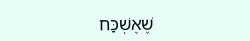שֶׁאֶשְׁכַּח